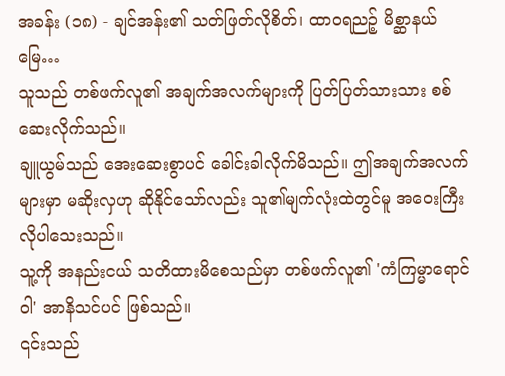အခန်း (၁၈) - ချင်အန်း၏ သတ်ဖြတ်လိုစိတ်၊ ထာဝရညဉ့် မိစ္ဆာနယ်မြေ…
သူသည် တစ်ဖက်လူ၏ အချက်အလက်များကို ပြတ်ပြတ်သားသား စစ်ဆေးလိုက်သည်။
ချူယွမ်သည် အေးဆေးစွာပင် ခေါင်းခါလိုက်မိသည်။ ဤအချက်အလက်များမှာ မဆိုးလှဟု ဆိုနိုင်သော်လည်း သူ၏မျက်လုံးထဲတွင်မူ အဝေးကြီး လိုပါသေးသည်။
သူ့ကို အနည်းငယ် သတိထားမိစေသည်မှာ တစ်ဖက်လူ၏ 'ကံကြမ္မာရောင်ဝါ' အာနိသင်ပင် ဖြစ်သည်။
၎င်းသည်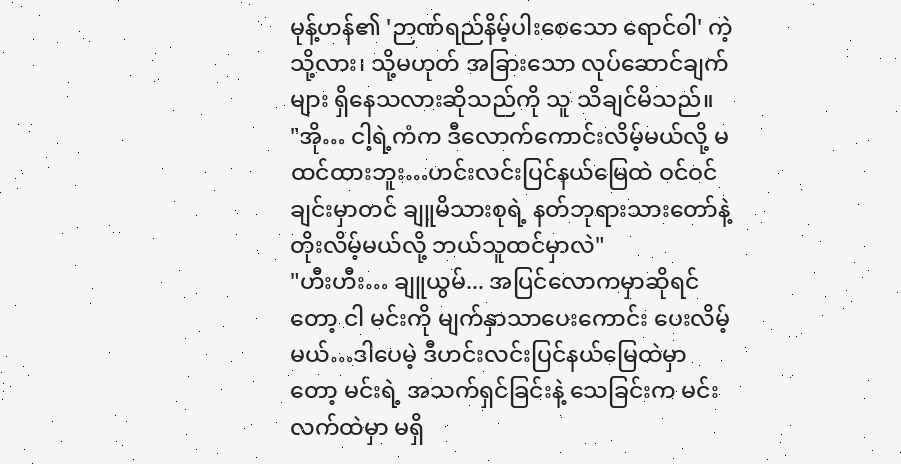မုန့်ဟန်၏ 'ဉာဏ်ရည်နိမ့်ပါးစေသော ရောင်ဝါ' ကဲ့သို့လား၊ သို့မဟုတ် အခြားသော လုပ်ဆောင်ချက်များ ရှိနေသလားဆိုသည်ကို သူ သိချင်မိသည်။
"အို… ငါ့ရဲ့ကံက ဒီလောက်ကောင်းလိမ့်မယ်လို့ မထင်ထားဘူး…ဟင်းလင်းပြင်နယ်မြေထဲ ဝင်ဝင်ချင်းမှာတင် ချူမိသားစုရဲ့ နတ်ဘုရားသားတော်နဲ့ တိုးလိမ့်မယ်လို့ ဘယ်သူထင်မှာလဲ"
"ဟီးဟီး… ချူယွမ်... အပြင်လောကမှာဆိုရင်တော့ ငါ မင်းကို မျက်နှာသာပေးကောင်း ပေးလိမ့်မယ်…ဒါပေမဲ့ ဒီဟင်းလင်းပြင်နယ်မြေထဲမှာတော့ မင်းရဲ့ အသက်ရှင်ခြင်းနဲ့ သေခြင်းက မင်းလက်ထဲမှာ မရှိ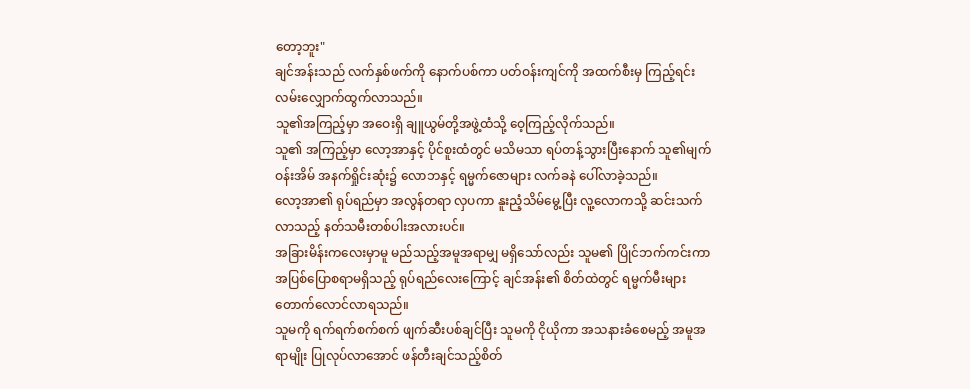တော့ဘူး"
ချင်အန်းသည် လက်နှစ်ဖက်ကို နောက်ပစ်ကာ ပတ်ဝန်းကျင်ကို အထက်စီးမှ ကြည့်ရင်း လမ်းလျှောက်ထွက်လာသည်။
သူ၏အကြည့်မှာ အဝေးရှိ ချူယွမ်တို့အဖွဲ့ထံသို့ ဝေ့ကြည့်လိုက်သည်။
သူ၏ အကြည့်မှာ လော့အာနှင့် ပိုင်စူးထံတွင် မသိမသာ ရပ်တန့်သွားပြီးနောက် သူ၏မျက်ဝန်းအိမ် အနက်ရှိုင်းဆုံး၌ လောဘနှင့် ရမ္မက်ဇောများ လက်ခနဲ ပေါ်လာခဲ့သည်။
လော့အာ၏ ရုပ်ရည်မှာ အလွန်တရာ လှပကာ နူးညံ့သိမ်မွေ့ပြီး လူ့လောကသို့ ဆင်းသက်လာသည့် နတ်သမီးတစ်ပါးအလားပင်။
အခြားမိန်းကလေးမှာမူ မည်သည့်အမူအရာမျှ မရှိသော်လည်း သူမ၏ ပြိုင်ဘက်ကင်းကာ အပြစ်ပြောစရာမရှိသည့် ရုပ်ရည်လေးကြောင့် ချင်အန်း၏ စိတ်ထဲတွင် ရမ္မက်မီးများ တောက်လောင်လာရသည်။
သူမကို ရက်ရက်စက်စက် ဖျက်ဆီးပစ်ချင်ပြီး သူမကို ငိုယိုကာ အသနားခံစေမည့် အမူအရာမျိုး ပြုလုပ်လာအောင် ဖန်တီးချင်သည့်စိတ်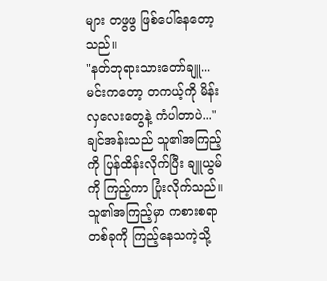များ တဖွဖွ ဖြစ်ပေါ်နေတော့သည်။
"နတ်ဘုရားသားတော်ချူ... မင်းကတော့ တကယ့်ကို မိန်းလှလေးတွေနဲ့ ကံပါတာပဲ..."
ချင်အန်းသည် သူ၏အကြည့်ကို ပြန်ထိန်းလိုက်ပြီး ချူယွမ်ကို ကြည့်ကာ ပြုံးလိုက်သည်။
သူ၏အကြည့်မှာ ကစားစရာတစ်ခုကို ကြည့်နေသကဲ့သို့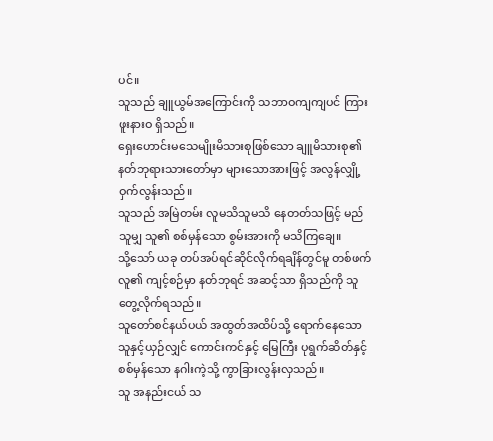ပင်။
သူသည် ချူယွမ်အကြောင်းကို သဘာဝကျကျပင် ကြားဖူးနားဝ ရှိသည်။
ရှေးဟောင်းမသေမျိုးမိသားစုဖြစ်သော ချူမိသားစု၏ နတ်ဘုရားသားတော်မှာ များသောအားဖြင့် အလွန်လျှို့ဝှက်လွန်းသည်။
သူသည် အမြဲတမ်း လူမသိသူမသိ နေတတ်သဖြင့် မည်သူမျှ သူ၏ စစ်မှန်သော စွမ်းအားကို မသိကြချေ။
သို့သော် ယခု တပ်အပ်ရင်ဆိုင်လိုက်ရချိန်တွင်မူ တစ်ဖက်လူ၏ ကျင့်စဉ်မှာ နတ်ဘုရင် အဆင့်သာ ရှိသည်ကို သူ တွေ့လိုက်ရသည်။
သူတော်စင်နယ်ပယ် အထွတ်အထိပ်သို့ ရောက်နေသော သူနှင့်ယှဉ်လျှင် ကောင်းကင်နှင့် မြေကြီး ပုရွက်ဆိတ်နှင့် စစ်မှန်သော နဂါးကဲ့သို့ ကွာခြားလွန်းလှသည်။
သူ အနည်းငယ် သ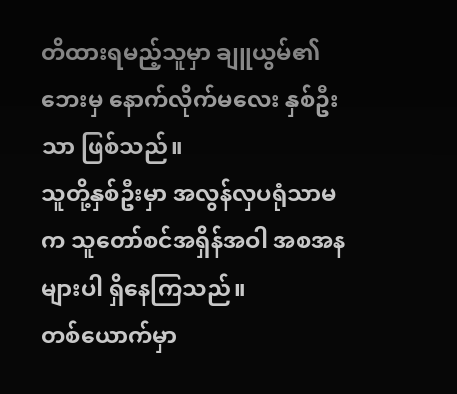တိထားရမည့်သူမှာ ချူယွမ်၏ဘေးမှ နောက်လိုက်မလေး နှစ်ဦးသာ ဖြစ်သည်။
သူတို့နှစ်ဦးမှာ အလွန်လှပရုံသာမက သူတော်စင်အရှိန်အဝါ အစအနများပါ ရှိနေကြသည်။
တစ်ယောက်မှာ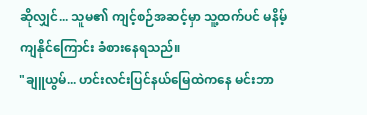ဆိုလျှင်... သူမ၏ ကျင့်စဉ်အဆင့်မှာ သူ့ထက်ပင် မနိမ့်ကျနိုင်ကြောင်း ခံစားနေရသည်။
"ချူယွမ်... ဟင်းလင်းပြင်နယ်မြေထဲကနေ မင်းဘာ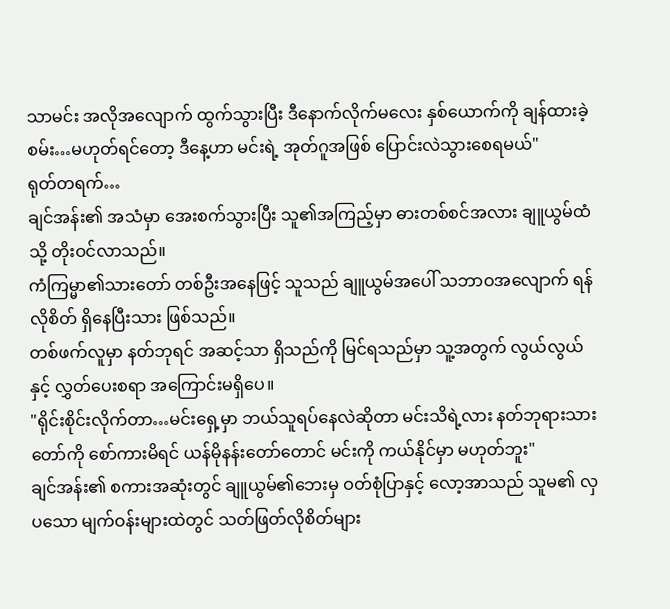သာမင်း အလိုအလျောက် ထွက်သွားပြီး ဒီနောက်လိုက်မလေး နှစ်ယောက်ကို ချန်ထားခဲ့စမ်း…မဟုတ်ရင်တော့ ဒီနေ့ဟာ မင်းရဲ့ အုတ်ဂူအဖြစ် ပြောင်းလဲသွားစေရမယ်"
ရုတ်တရက်…
ချင်အန်း၏ အသံမှာ အေးစက်သွားပြီး သူ၏အကြည့်မှာ ဓားတစ်စင်အလား ချူယွမ်ထံသို့ တိုးဝင်လာသည်။
ကံကြမ္မာ၏သားတော် တစ်ဦးအနေဖြင့် သူသည် ချူယွမ်အပေါ် သဘာဝအလျောက် ရန်လိုစိတ် ရှိနေပြီးသား ဖြစ်သည်။
တစ်ဖက်လူမှာ နတ်ဘုရင် အဆင့်သာ ရှိသည်ကို မြင်ရသည်မှာ သူ့အတွက် လွယ်လွယ်နှင့် လွှတ်ပေးစရာ အကြောင်းမရှိပေ။
"ရိုင်းစိုင်းလိုက်တာ…မင်းရှေ့မှာ ဘယ်သူရပ်နေလဲဆိုတာ မင်းသိရဲ့လား နတ်ဘုရားသားတော်ကို စော်ကားမိရင် ယန်မိုနန်းတော်တောင် မင်းကို ကယ်နိုင်မှာ မဟုတ်ဘူး"
ချင်အန်း၏ စကားအဆုံးတွင် ချူယွမ်၏ဘေးမှ ဝတ်စုံပြာနှင့် လော့အာသည် သူမ၏ လှပသော မျက်ဝန်းများထဲတွင် သတ်ဖြတ်လိုစိတ်များ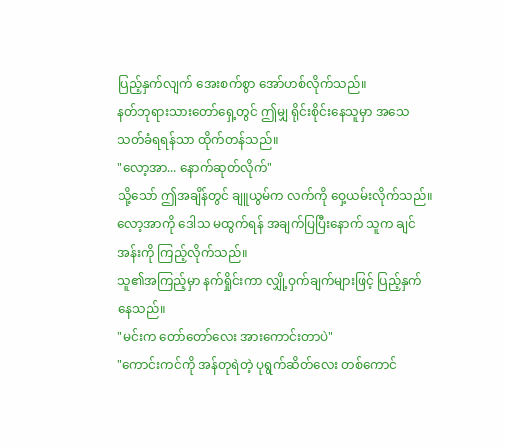ပြည့်နှက်လျက် အေးစက်စွာ အော်ဟစ်လိုက်သည်။
နတ်ဘုရားသားတော်ရှေ့တွင် ဤမျှ ရိုင်းစိုင်းနေသူမှာ အသေသတ်ခံရရန်သာ ထိုက်တန်သည်။
"လော့အာ... နောက်ဆုတ်လိုက်"
သို့သော် ဤအချိန်တွင် ချူယွမ်က လက်ကို ဝှေ့ယမ်းလိုက်သည်။
လော့အာကို ဒေါသ မထွက်ရန် အချက်ပြပြီးနောက် သူက ချင်အန်းကို ကြည့်လိုက်သည်။
သူ၏အကြည့်မှာ နက်ရှိုင်းကာ လျှို့ဝှက်ချက်များဖြင့် ပြည့်နှက်နေသည်။
"မင်းက တော်တော်လေး အားကောင်းတာပဲ"
"ကောင်းကင်ကို အန်တုရဲတဲ့ ပုရွက်ဆိတ်လေး တစ်ကောင်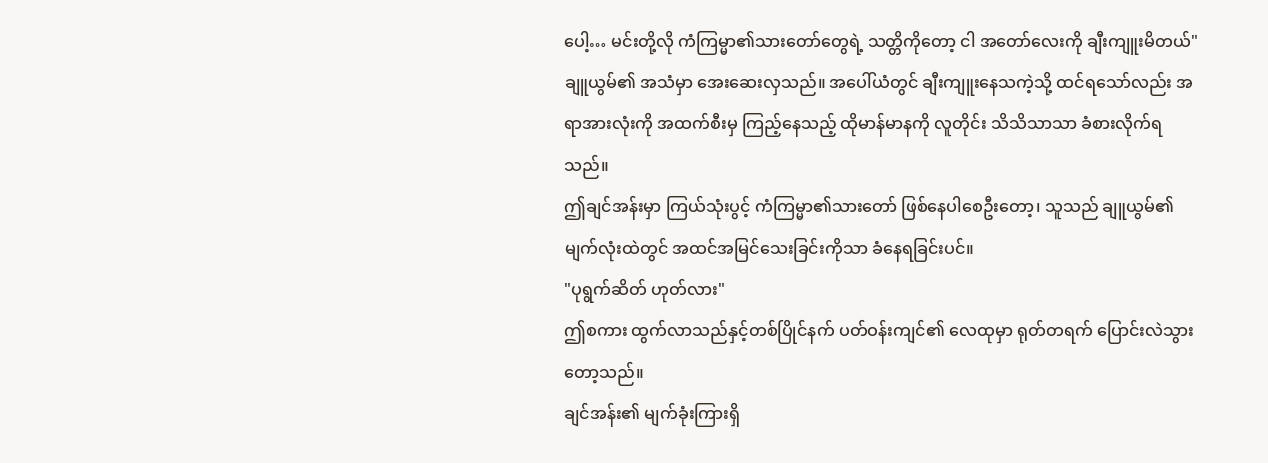ပေါ့… မင်းတို့လို ကံကြမ္မာ၏သားတော်တွေရဲ့ သတ္တိကိုတော့ ငါ အတော်လေးကို ချီးကျူးမိတယ်"
ချူယွမ်၏ အသံမှာ အေးဆေးလှသည်။ အပေါ်ယံတွင် ချီးကျူးနေသကဲ့သို့ ထင်ရသော်လည်း အရာအားလုံးကို အထက်စီးမှ ကြည့်နေသည့် ထိုမာန်မာနကို လူတိုင်း သိသိသာသာ ခံစားလိုက်ရသည်။
ဤချင်အန်းမှာ ကြယ်သုံးပွင့် ကံကြမ္မာ၏သားတော် ဖြစ်နေပါစေဦးတော့၊ သူသည် ချူယွမ်၏ မျက်လုံးထဲတွင် အထင်အမြင်သေးခြင်းကိုသာ ခံနေရခြင်းပင်။
"ပုရွက်ဆိတ် ဟုတ်လား"
ဤစကား ထွက်လာသည်နှင့်တစ်ပြိုင်နက် ပတ်ဝန်းကျင်၏ လေထုမှာ ရုတ်တရက် ပြောင်းလဲသွားတော့သည်။
ချင်အန်း၏ မျက်ခုံးကြားရှိ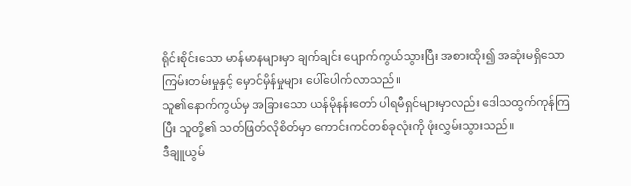ရိုင်းစိုင်းသော မာန်မာနများမှာ ချက်ချင်း ပျောက်ကွယ်သွားပြီး အစားထိုး၍ အဆုံးမရှိသော ကြမ်းတမ်းမှုနှင့် မှောင်မှိန်မှုများ ပေါ်ပေါက်လာသည်။
သူ၏နောက်ကွယ်မှ အခြားသော ယန်မိုနန်းတော် ပါရမီရှင်များမှာလည်း ဒေါသထွက်ကုန်ကြပြီး သူတို့၏ သတ်ဖြတ်လိုစိတ်မှာ ကောင်းကင်တစ်ခုလုံးကို ဖုံးလွှမ်းသွားသည်။
ဒီချူယွမ်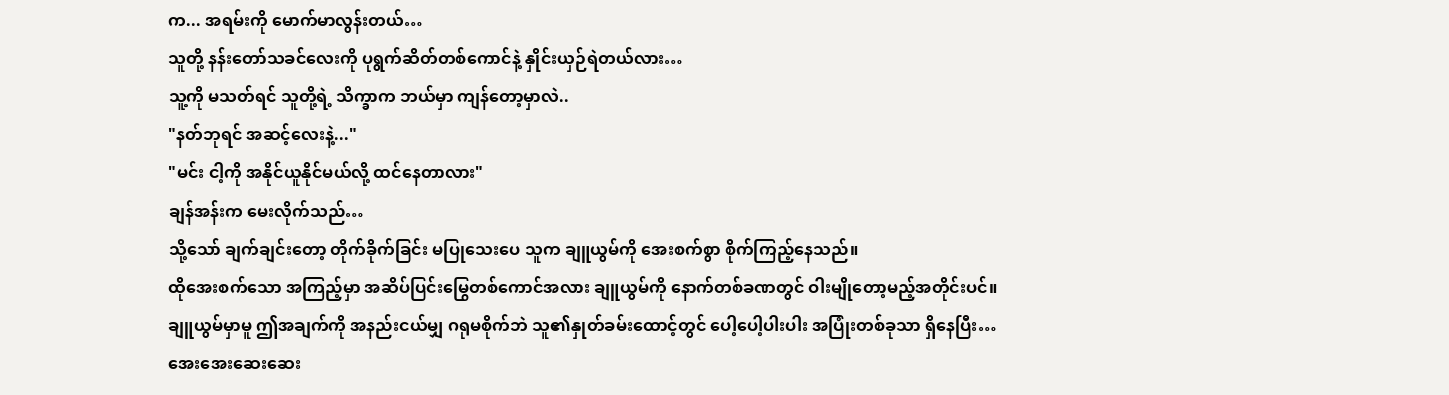က... အရမ်းကို မောက်မာလွန်းတယ်…
သူတို့ နန်းတော်သခင်လေးကို ပုရွက်ဆိတ်တစ်ကောင်နဲ့ နှိုင်းယှဉ်ရဲတယ်လား…
သူ့ကို မသတ်ရင် သူတို့ရဲ့ သိက္ခာက ဘယ်မှာ ကျန်တော့မှာလဲ..
"နတ်ဘုရင် အဆင့်လေးနဲ့..."
"မင်း ငါ့ကို အနိုင်ယူနိုင်မယ်လို့ ထင်နေတာလား"
ချန်အန်းက မေးလိုက်သည်…
သို့သော် ချက်ချင်းတော့ တိုက်ခိုက်ခြင်း မပြုသေးပေ သူက ချူယွမ်ကို အေးစက်စွာ စိုက်ကြည့်နေသည်။
ထိုအေးစက်သော အကြည့်မှာ အဆိပ်ပြင်းမြွေတစ်ကောင်အလား ချူယွမ်ကို နောက်တစ်ခဏတွင် ဝါးမျိုတော့မည့်အတိုင်းပင်။
ချူယွမ်မှာမူ ဤအချက်ကို အနည်းငယ်မျှ ဂရုမစိုက်ဘဲ သူ၏နှုတ်ခမ်းထောင့်တွင် ပေါ့ပေါ့ပါးပါး အပြုံးတစ်ခုသာ ရှိနေပြီး…
အေးအေးဆေးဆေး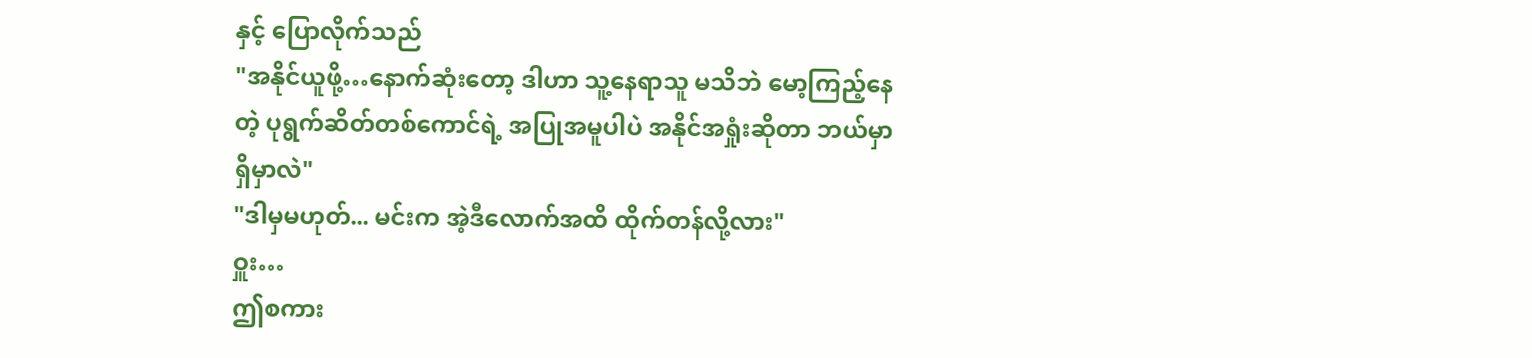နှင့် ပြောလိုက်သည်
"အနိုင်ယူဖို့…နောက်ဆုံးတော့ ဒါဟာ သူ့နေရာသူ မသိဘဲ မော့ကြည့်နေတဲ့ ပုရွက်ဆိတ်တစ်ကောင်ရဲ့ အပြုအမူပါပဲ အနိုင်အရှုံးဆိုတာ ဘယ်မှာ ရှိမှာလဲ"
"ဒါမှမဟုတ်... မင်းက အဲ့ဒီလောက်အထိ ထိုက်တန်လို့လား"
ဝှူး…
ဤစကား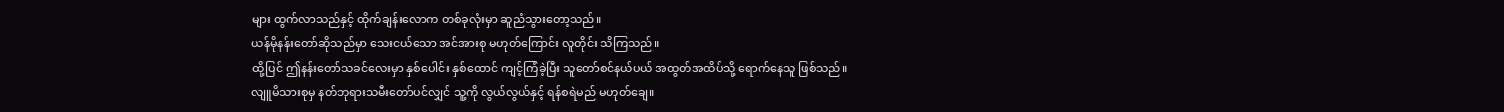များ ထွက်လာသည်နှင့် ထိုက်ချန်းလောက တစ်ခုလုံးမှာ ဆူညံသွားတော့သည်။
ယန်မိုနန်းတော်ဆိုသည်မှာ သေးငယ်သော အင်အားစု မဟုတ်ကြောင်း လူတိုင်း သိကြသည်။
ထို့ပြင် ဤနန်းတော်သခင်လေးမှာ နှစ်ပေါင်း နှစ်ထောင် ကျင့်ကြံခဲ့ပြီး သူတော်စင်နယ်ပယ် အထွတ်အထိပ်သို့ ရောက်နေသူ ဖြစ်သည်။
လျူမိသားစုမှ နတ်ဘုရားသမီးတော်ပင်လျှင် သူ့ကို လွယ်လွယ်နှင့် ရန်စရဲမည် မဟုတ်ချေ။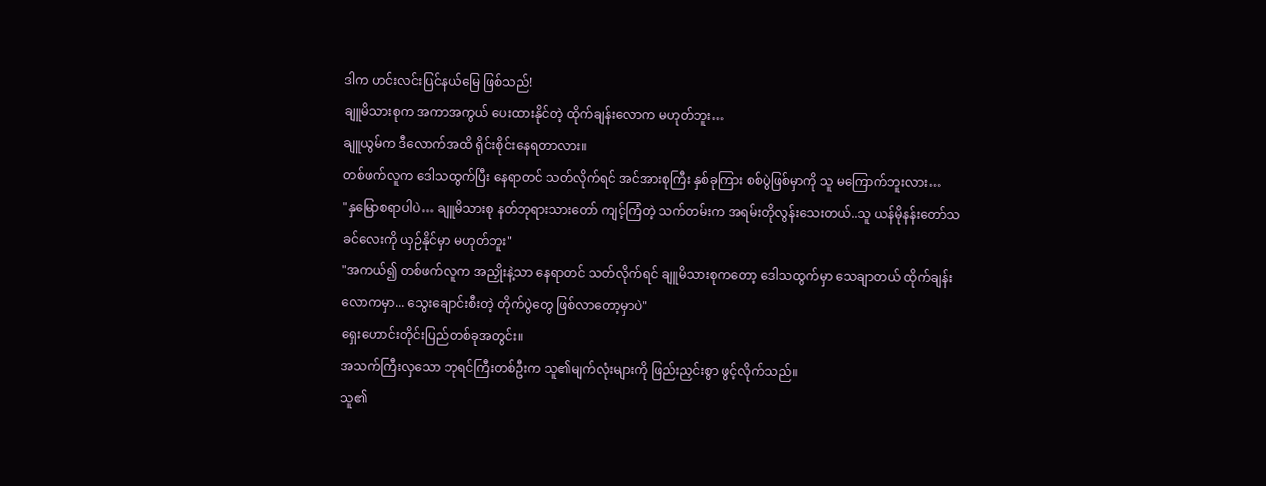ဒါက ဟင်းလင်းပြင်နယ်မြေ ဖြစ်သည်!
ချူမိသားစုက အကာအကွယ် ပေးထားနိုင်တဲ့ ထိုက်ချန်းလောက မဟုတ်ဘူး…
ချူယွမ်က ဒီလောက်အထိ ရိုင်းစိုင်းနေရတာလား။
တစ်ဖက်လူက ဒေါသထွက်ပြီး နေရာတင် သတ်လိုက်ရင် အင်အားစုကြီး နှစ်ခုကြား စစ်ပွဲဖြစ်မှာကို သူ မကြောက်ဘူးလား…
"နှမြောစရာပါပဲ… ချူမိသားစု နတ်ဘုရားသားတော် ကျင့်ကြံတဲ့ သက်တမ်းက အရမ်းတိုလွန်းသေးတယ်..သူ ယန်မိုနန်းတော်သခင်လေးကို ယှဉ်နိုင်မှာ မဟုတ်ဘူး"
"အကယ်၍ တစ်ဖက်လူက အညှိုးနဲ့သာ နေရာတင် သတ်လိုက်ရင် ချူမိသားစုကတော့ ဒေါသထွက်မှာ သေချာတယ် ထိုက်ချန်းလောကမှာ... သွေးချောင်းစီးတဲ့ တိုက်ပွဲတွေ ဖြစ်လာတော့မှာပဲ"
ရှေးဟောင်းတိုင်းပြည်တစ်ခုအတွင်း။
အသက်ကြီးလှသော ဘုရင်ကြီးတစ်ဦးက သူ၏မျက်လုံးများကို ဖြည်းညှင်းစွာ ဖွင့်လိုက်သည်။
သူ၏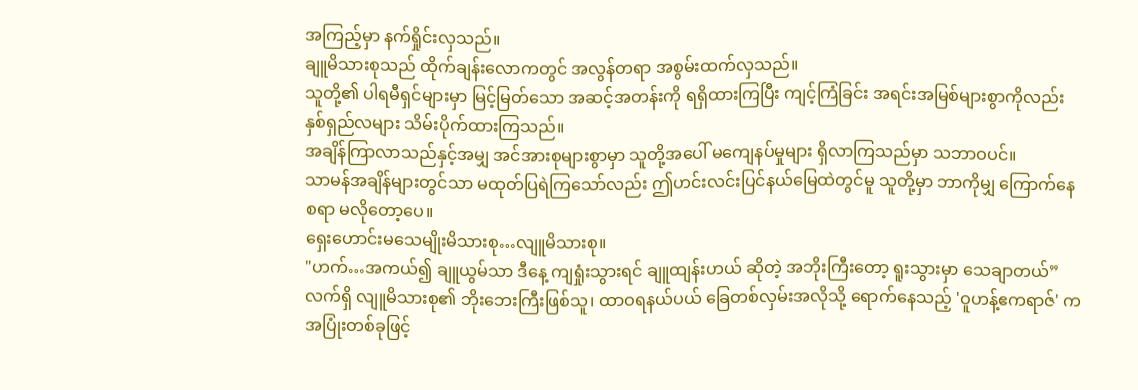အကြည့်မှာ နက်ရှိုင်းလှသည်။
ချူမိသားစုသည် ထိုက်ချန်းလောကတွင် အလွန်တရာ အစွမ်းထက်လှသည်။
သူတို့၏ ပါရမီရှင်များမှာ မြင့်မြတ်သော အဆင့်အတန်းကို ရရှိထားကြပြီး ကျင့်ကြံခြင်း အရင်းအမြစ်များစွာကိုလည်း နှစ်ရှည်လများ သိမ်းပိုက်ထားကြသည်။
အချိန်ကြာလာသည်နှင့်အမျှ အင်အားစုများစွာမှာ သူတို့အပေါ် မကျေနပ်မှုများ ရှိလာကြသည်မှာ သဘာဝပင်။
သာမန်အချိန်များတွင်သာ မထုတ်ပြရဲကြသော်လည်း ဤဟင်းလင်းပြင်နယ်မြေထဲတွင်မူ သူတို့မှာ ဘာကိုမျှ ကြောက်နေစရာ မလိုတော့ပေ။
ရှေးဟောင်းမသေမျိုးမိသားစု…လျူမိသားစု။
"ဟက်…အကယ်၍ ချူယွမ်သာ ဒီနေ့ ကျရှုံးသွားရင် ချူထျန်းဟယ် ဆိုတဲ့ အဘိုးကြီးတော့ ရူးသွားမှာ သေချာတယ်”
လက်ရှိ လျူမိသားစု၏ ဘိုးဘေးကြီးဖြစ်သူ၊ ထာဝရနယ်ပယ် ခြေတစ်လှမ်းအလိုသို့ ရောက်နေသည့် 'ဝူဟန့်ဧကရာဇ်' က အပြုံးတစ်ခုဖြင့်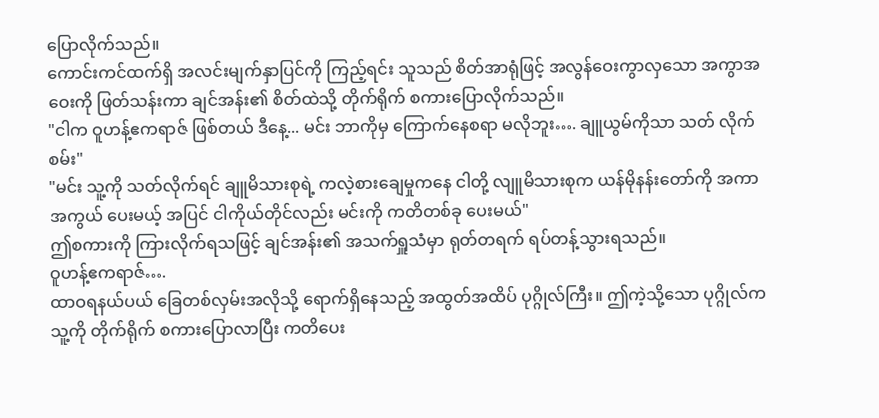ပြောလိုက်သည်။
ကောင်းကင်ထက်ရှိ အလင်းမျက်နှာပြင်ကို ကြည့်ရင်း သူသည် စိတ်အာရုံဖြင့် အလွန်ဝေးကွာလှသော အကွာအဝေးကို ဖြတ်သန်းကာ ချင်အန်း၏ စိတ်ထဲသို့ တိုက်ရိုက် စကားပြောလိုက်သည်။
"ငါက ဝူဟန့်ဧကရာဇ် ဖြစ်တယ် ဒီနေ့... မင်း ဘာကိုမှ ကြောက်နေစရာ မလိုဘူး…. ချူယွမ်ကိုသာ သတ် လိုက်စမ်း"
"မင်း သူ့ကို သတ်လိုက်ရင် ချူမိသားစုရဲ့ ကလဲ့စားချေမှုကနေ ငါတို့ လျူမိသားစုက ယန်မိုနန်းတော်ကို အကာအကွယ် ပေးမယ့် အပြင် ငါကိုယ်တိုင်လည်း မင်းကို ကတိတစ်ခု ပေးမယ်"
ဤစကားကို ကြားလိုက်ရသဖြင့် ချင်အန်း၏ အသက်ရှူသံမှာ ရုတ်တရက် ရပ်တန့်သွားရသည်။
ဝူဟန့်ဧကရာဇ်….
ထာဝရနယ်ပယ် ခြေတစ်လှမ်းအလိုသို့ ရောက်ရှိနေသည့် အထွတ်အထိပ် ပုဂ္ဂိုလ်ကြီး။ ဤကဲ့သို့သော ပုဂ္ဂိုလ်က သူ့ကို တိုက်ရိုက် စကားပြောလာပြီး ကတိပေး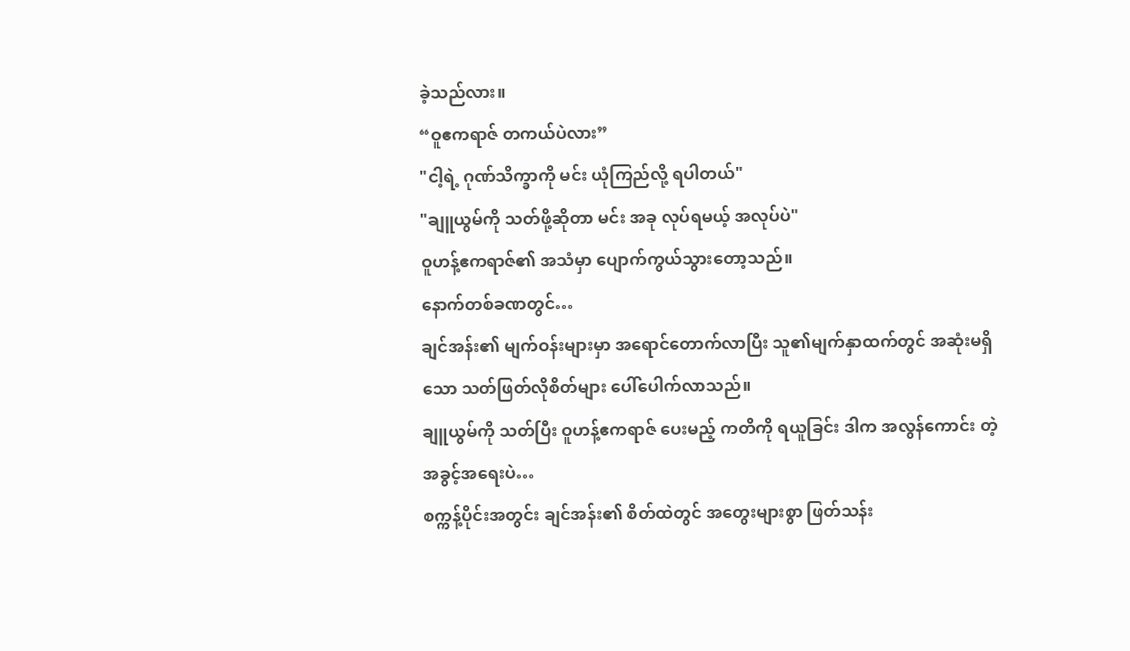ခဲ့သည်လား။
“ဝူဧကရာဇ် တကယ်ပဲလား”
"ငါ့ရဲ့ ဂုဏ်သိက္ခာကို မင်း ယုံကြည်လို့ ရပါတယ်"
"ချူယွမ်ကို သတ်ဖို့ဆိုတာ မင်း အခု လုပ်ရမယ့် အလုပ်ပဲ"
ဝူဟန့်ဧကရာဇ်၏ အသံမှာ ပျောက်ကွယ်သွားတော့သည်။
နောက်တစ်ခဏတွင်…
ချင်အန်း၏ မျက်ဝန်းများမှာ အရောင်တောက်လာပြီး သူ၏မျက်နှာထက်တွင် အဆုံးမရှိသော သတ်ဖြတ်လိုစိတ်များ ပေါ်ပေါက်လာသည်။
ချူယွမ်ကို သတ်ပြီး ဝူဟန့်ဧကရာဇ် ပေးမည့် ကတိကို ရယူခြင်း ဒါက အလွန်ကောင်း တဲ့ အခွင့်အရေးပဲ…
စက္ကန့်ပိုင်းအတွင်း ချင်အန်း၏ စိတ်ထဲတွင် အတွေးများစွာ ဖြတ်သန်း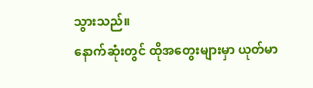သွားသည်။
နောက်ဆုံးတွင် ထိုအတွေးများမှာ ယုတ်မာ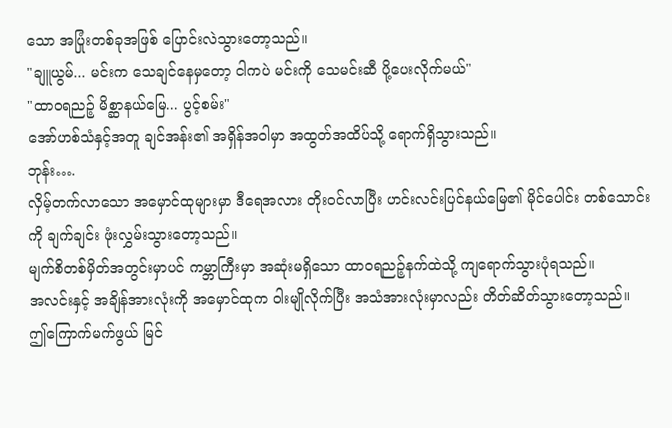သော အပြုံးတစ်ခုအဖြစ် ပြောင်းလဲသွားတော့သည်။
"ချူယွမ်... မင်းက သေချင်နေမှတော့ ငါကပဲ မင်းကို သေမင်းဆီ ပို့ပေးလိုက်မယ်"
"ထာဝရညဉ့် မိစ္ဆာနယ်မြေ... ပွင့်စမ်း"
အော်ဟစ်သံနှင့်အတူ ချင်အန်း၏ အရှိန်အဝါမှာ အထွတ်အထိပ်သို့ ရောက်ရှိသွားသည်။
ဘုန်း….
လှိမ့်တက်လာသော အမှောင်ထုများမှာ ဒီရေအလား တိုးဝင်လာပြီး ဟင်းလင်းပြင်နယ်မြေ၏ မိုင်ပေါင်း တစ်သောင်းကို ချက်ချင်း ဖုံးလွှမ်းသွားတော့သည်။
မျက်စိတစ်မှိတ်အတွင်းမှာပင် ကမ္ဘာကြီးမှာ အဆုံးမရှိသော ထာဝရညဉ့်နက်ထဲသို့ ကျရောက်သွားပုံရသည်။
အလင်းနှင့် အချိန်အားလုံးကို အမှောင်ထုက ဝါးမျိုလိုက်ပြီး အသံအားလုံးမှာလည်း တိတ်ဆိတ်သွားတော့သည်။
ဤကြောက်မက်ဖွယ် မြင်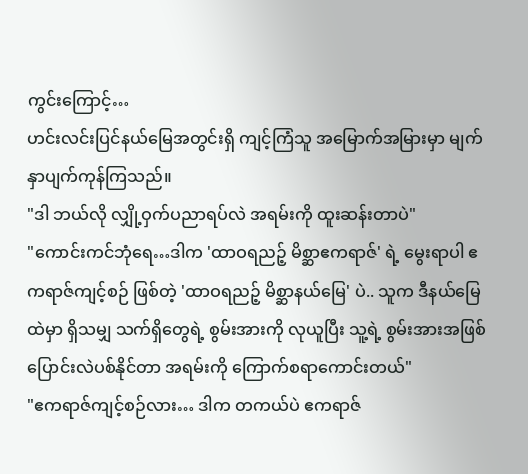ကွင်းကြောင့်…
ဟင်းလင်းပြင်နယ်မြေအတွင်းရှိ ကျင့်ကြံသူ အမြောက်အမြားမှာ မျက်နှာပျက်ကုန်ကြသည်။
"ဒါ ဘယ်လို လျှို့ဝှက်ပညာရပ်လဲ အရမ်းကို ထူးဆန်းတာပဲ"
"ကောင်းကင်ဘုံရေ…ဒါက 'ထာဝရညဉ့် မိစ္ဆာဧကရာဇ်' ရဲ့ မွေးရာပါ ဧကရာဇ်ကျင့်စဉ် ဖြစ်တဲ့ 'ထာဝရညဉ့် မိစ္ဆာနယ်မြေ' ပဲ.. သူက ဒီနယ်မြေထဲမှာ ရှိသမျှ သက်ရှိတွေရဲ့ စွမ်းအားကို လုယူပြီး သူ့ရဲ့ စွမ်းအားအဖြစ် ပြောင်းလဲပစ်နိုင်တာ အရမ်းကို ကြောက်စရာကောင်းတယ်"
"ဧကရာဇ်ကျင့်စဉ်လား… ဒါက တကယ်ပဲ ဧကရာဇ်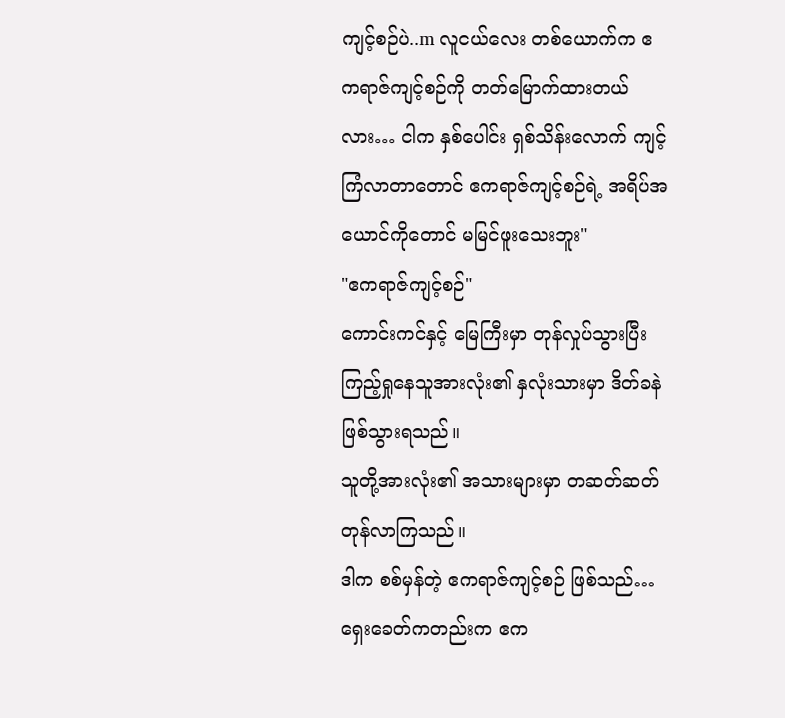ကျင့်စဉ်ပဲ..m လူငယ်လေး တစ်ယောက်က ဧကရာဇ်ကျင့်စဉ်ကို တတ်မြောက်ထားတယ်လား… ငါက နှစ်ပေါင်း ရှစ်သိန်းလောက် ကျင့်ကြံလာတာတောင် ဧကရာဇ်ကျင့်စဉ်ရဲ့ အရိပ်အယောင်ကိုတောင် မမြင်ဖူးသေးဘူး"
"ဧကရာဇ်ကျင့်စဉ်"
ကောင်းကင်နှင့် မြေကြီးမှာ တုန်လှုပ်သွားပြီး ကြည့်ရှုနေသူအားလုံး၏ နှလုံးသားမှာ ဒိတ်ခနဲ ဖြစ်သွားရသည်။
သူတို့အားလုံး၏ အသားများမှာ တဆတ်ဆတ် တုန်လာကြသည်။
ဒါက စစ်မှန်တဲ့ ဧကရာဇ်ကျင့်စဉ် ဖြစ်သည်…
ရှေးခေတ်ကတည်းက ဧက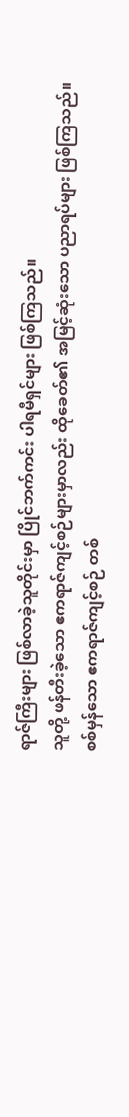ရာဇ်ကြီးများ ဖြစ်လာခဲ့သူတိုင်းမှာ ပြိုင်ဘက်ကင်း ပါရမီရှင်များ ဖြစ်ကြသည်။
သူတို့ ဖန်တီးခဲ့သော ဧကရာဇ်ကျင့်စဉ်များမှာလည်း ထိုခေတ်၏ အမြင့်ဆုံးသော ပညာရပ်များ ဖြစ်ကြသည်။
စစ်မှန်သော ဧကရာဇ်ကျင့်စဉ် တစ်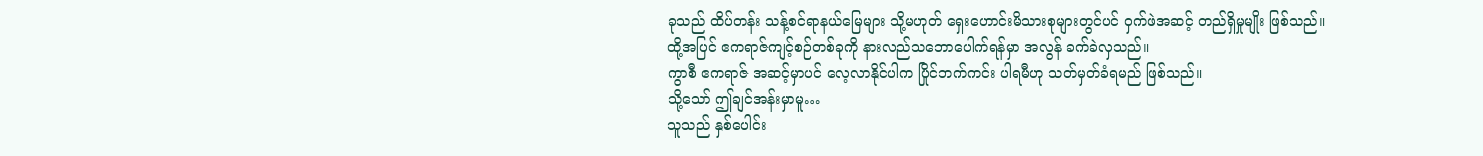ခုသည် ထိပ်တန်း သန့်စင်ရာနယ်မြေများ သို့မဟုတ် ရှေးဟောင်းမိသားစုများတွင်ပင် ဝှက်ဖဲအဆင့် တည်ရှိမှုမျိုး ဖြစ်သည်။
ထို့အပြင် ဧကရာဇ်ကျင့်စဉ်တစ်ခုကို နားလည်သဘောပေါက်ရန်မှာ အလွန် ခက်ခဲလှသည်။
ကွာစီ ဧကရာဇ် အဆင့်မှာပင် လေ့လာနိုင်ပါက ပြိုင်ဘက်ကင်း ပါရမီဟု သတ်မှတ်ခံရမည် ဖြစ်သည်။
သို့သော် ဤချင်အန်းမှာမူ…
သူသည် နှစ်ပေါင်း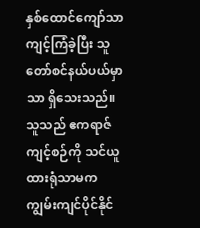နှစ်ထောင်ကျော်သာ ကျင့်ကြံခဲ့ပြီး သူတော်စင်နယ်ပယ်မှာသာ ရှိသေးသည်။
သူသည် ဧကရာဇ်ကျင့်စဉ်ကို သင်ယူထားရုံသာမက ကျွမ်းကျင်ပိုင်နိုင်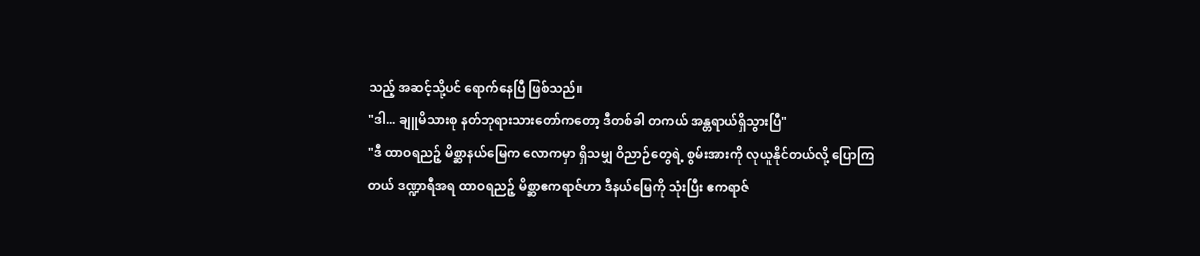သည့် အဆင့်သို့ပင် ရောက်နေပြီ ဖြစ်သည်။
"ဒါ... ချူမိသားစု နတ်ဘုရားသားတော်ကတော့ ဒီတစ်ခါ တကယ် အန္တရာယ်ရှိသွားပြီ"
"ဒီ ထာဝရညဉ့် မိစ္ဆာနယ်မြေက လောကမှာ ရှိသမျှ ဝိညာဉ်တွေရဲ့ စွမ်းအားကို လုယူနိုင်တယ်လို့ ပြောကြတယ် ဒဏ္ဍာရီအရ ထာဝရညဉ့် မိစ္ဆာဧကရာဇ်ဟာ ဒီနယ်မြေကို သုံးပြီး ဧကရာဇ်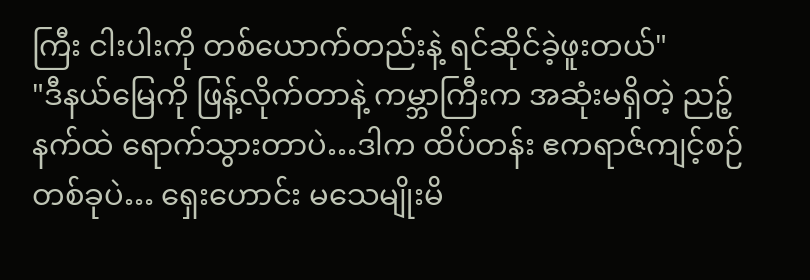ကြီး ငါးပါးကို တစ်ယောက်တည်းနဲ့ ရင်ဆိုင်ခဲ့ဖူးတယ်"
"ဒီနယ်မြေကို ဖြန့်လိုက်တာနဲ့ ကမ္ဘာကြီးက အဆုံးမရှိတဲ့ ညဉ့်နက်ထဲ ရောက်သွားတာပဲ…ဒါက ထိပ်တန်း ဧကရာဇ်ကျင့်စဉ် တစ်ခုပဲ… ရှေးဟောင်း မသေမျိုးမိ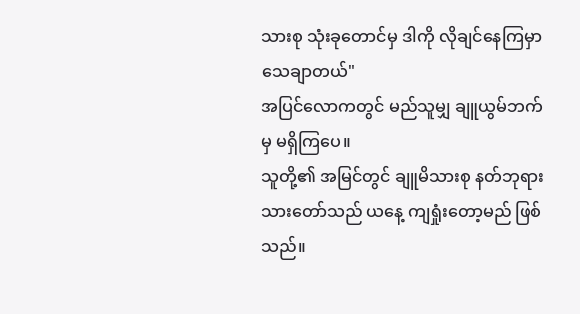သားစု သုံးခုတောင်မှ ဒါကို လိုချင်နေကြမှာ သေချာတယ်"
အပြင်လောကတွင် မည်သူမျှ ချူယွမ်ဘက်မှ မရှိကြပေ။
သူတို့၏ အမြင်တွင် ချူမိသားစု နတ်ဘုရားသားတော်သည် ယနေ့ ကျရှုံးတော့မည် ဖြစ်သည်။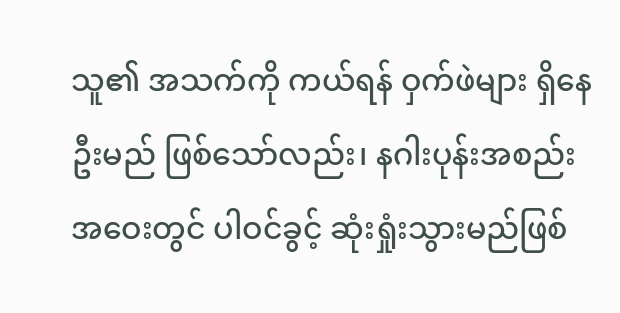သူ၏ အသက်ကို ကယ်ရန် ဝှက်ဖဲများ ရှိနေဦးမည် ဖြစ်သော်လည်း၊ နဂါးပုန်းအစည်းအဝေးတွင် ပါဝင်ခွင့် ဆုံးရှုံးသွားမည်ဖြစ်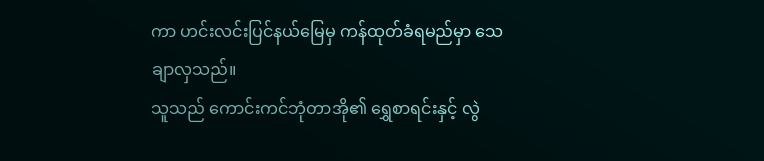ကာ ဟင်းလင်းပြင်နယ်မြေမှ ကန်ထုတ်ခံရမည်မှာ သေချာလှသည်။
သူသည် ကောင်းကင်ဘုံတာအို၏ ရွှေစာရင်းနှင့် လွဲ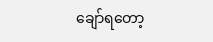ချော်ရတော့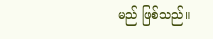မည် ဖြစ်သည်။